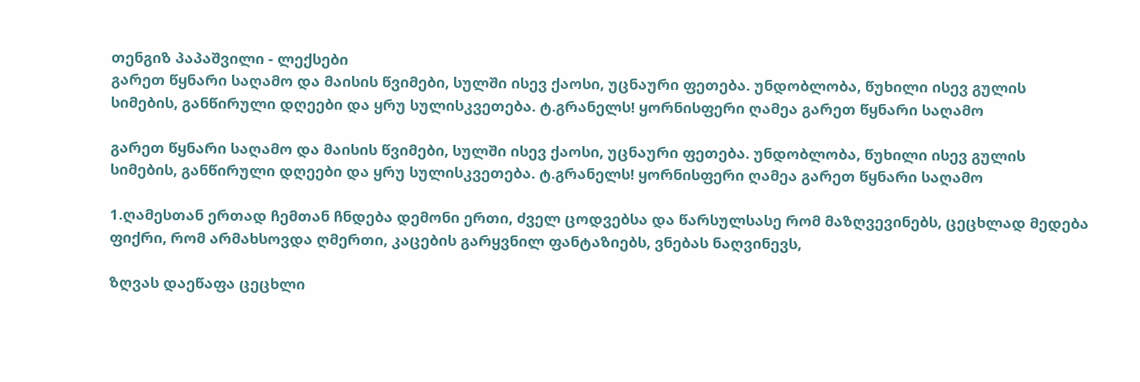თენგიზ პაპაშვილი - ლექსები
გარეთ წყნარი საღამო და მაისის წვიმები, სულში ისევ ქაოსი, უცნაური ფეთება. უნდობლობა, წუხილი ისევ გულის სიმების, განწირული დღეები და ყრუ სულისკვეთება. ტ.გრანელს! ყორნისფერი ღამეა გარეთ წყნარი საღამო

გარეთ წყნარი საღამო და მაისის წვიმები, სულში ისევ ქაოსი, უცნაური ფეთება. უნდობლობა, წუხილი ისევ გულის სიმების, განწირული დღეები და ყრუ სულისკვეთება. ტ.გრანელს! ყორნისფერი ღამეა გარეთ წყნარი საღამო

1.ღამესთან ერთად ჩემთან ჩნდება დემონი ერთი, ძველ ცოდვებსა და წარსულსასე რომ მაზღვევინებს, ცეცხლად მედება ფიქრი, რომ არმახსოვდა ღმერთი, კაცების გარყვნილ ფანტაზიებს, ვნებას ნაღვინევს,

ზღვას დაეწაფა ცეცხლი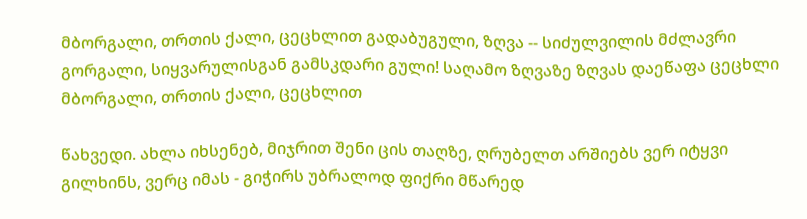მბორგალი, თრთის ქალი, ცეცხლით გადაბუგული, ზღვა -- სიძულვილის მძლავრი გორგალი, სიყვარულისგან გამსკდარი გული! საღამო ზღვაზე ზღვას დაეწაფა ცეცხლი მბორგალი, თრთის ქალი, ცეცხლით

წახვედი. ახლა იხსენებ, მიჯრით შენი ცის თაღზე, ღრუბელთ არშიებს ვერ იტყვი გილხინს, ვერც იმას - გიჭირს უბრალოდ ფიქრი მწარედ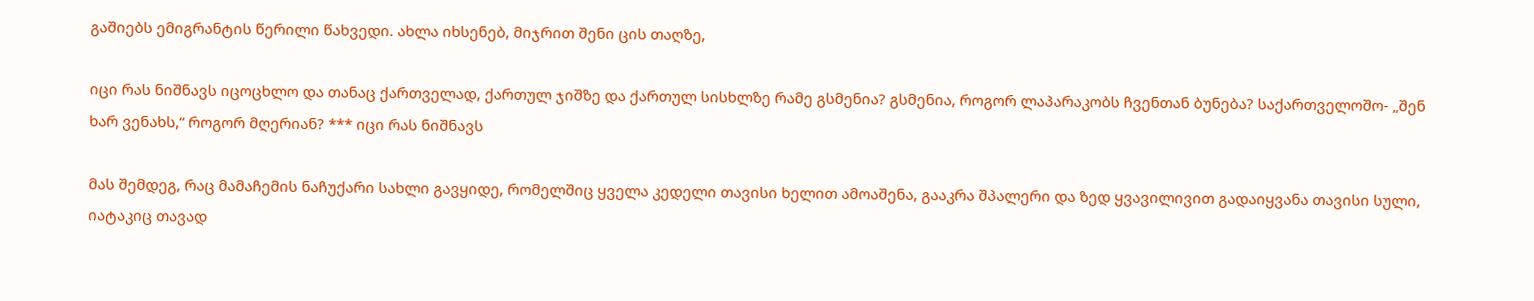გაშიებს ემიგრანტის წერილი წახვედი. ახლა იხსენებ, მიჯრით შენი ცის თაღზე,

იცი რას ნიშნავს იცოცხლო და თანაც ქართველად, ქართულ ჯიშზე და ქართულ სისხლზე რამე გსმენია? გსმენია, როგორ ლაპარაკობს ჩვენთან ბუნება? საქართველოშო- „შენ ხარ ვენახს,“ როგორ მღერიან? *** იცი რას ნიშნავს

მას შემდეგ, რაც მამაჩემის ნაჩუქარი სახლი გავყიდე, რომელშიც ყველა კედელი თავისი ხელით ამოაშენა, გააკრა შპალერი და ზედ ყვავილივით გადაიყვანა თავისი სული, იატაკიც თავად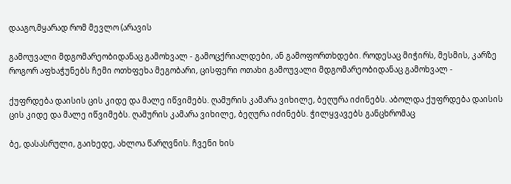დააგო,მყარად რომ მევლო (არავის

გამოუვალი მდგომარეობიდანაც გამოხვალ - გამოცქრიალდები, ან გამოფორთხდები. როდესაც მიჭირს, მესმის, კარზე როგორ აფხაჭუნებს ჩემი ოთხფეხა მეგობარი, ცისფერი ოთახი გამოუვალი მდგომარეობიდანაც გამოხვალ -

ქუფრდება დაისის ცის კიდე და მალე იწვიმებს. ღამურის კამარა ვიხილე, ბეღურა იძინებს. აბოლდა ქუფრდება დაისის ცის კიდე და მალე იწვიმებს. ღამურის კამარა ვიხილე, ბეღურა იძინებს. ჭილყვავებს განცხრომაც

ბე, დასასრული, გაიხედე, ახლოა წარღვნის. ჩვენი ხის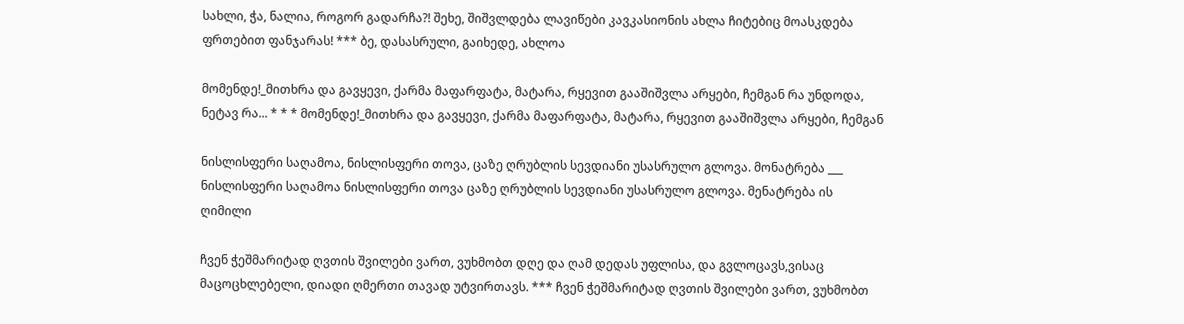სახლი, ჭა, ნალია, როგორ გადარჩა?! შეხე, შიშვლდება ლავიწები კავკასიონის ახლა ჩიტებიც მოასკდება ფრთებით ფანჯარას! *** ბე, დასასრული, გაიხედე, ახლოა

მომენდე!_მითხრა და გავყევი, ქარმა მაფარფატა, მატარა, რყევით გააშიშვლა არყები, ჩემგან რა უნდოდა, ნეტავ რა... * * * მომენდე!_მითხრა და გავყევი, ქარმა მაფარფატა, მატარა, რყევით გააშიშვლა არყები, ჩემგან

ნისლისფერი საღამოა, ნისლისფერი თოვა, ცაზე ღრუბლის სევდიანი უსასრულო გლოვა. მონატრება ___ ნისლისფერი საღამოა ნისლისფერი თოვა ცაზე ღრუბლის სევდიანი უსასრულო გლოვა. მენატრება ის ღიმილი

ჩვენ ჭეშმარიტად ღვთის შვილები ვართ, ვუხმობთ დღე და ღამ დედას უფლისა, და გვლოცავს,ვისაც მაცოცხლებელი, დიადი ღმერთი თავად უტვირთავს. *** ჩვენ ჭეშმარიტად ღვთის შვილები ვართ, ვუხმობთ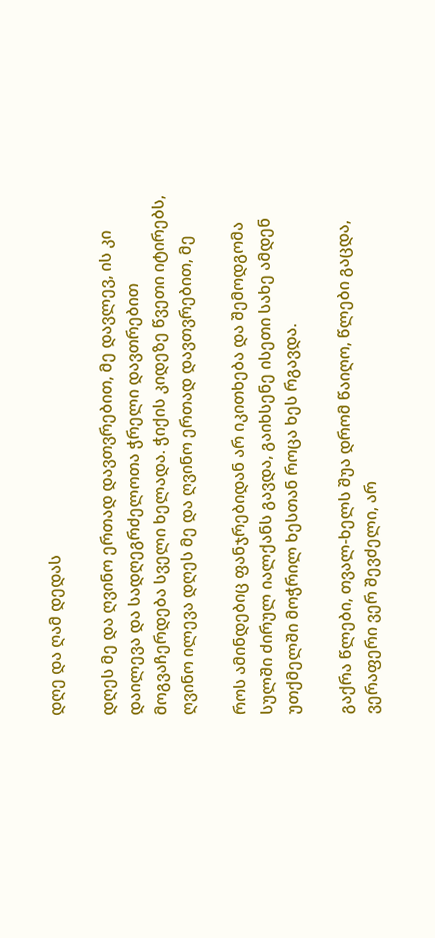დღე და ღამ დედას

დღეს მე და ღვინო ერთად დავთვრებით, მე დავლევ, ის კი დაილევა და სადღეგრძელოთა ჭრელი დავთრებით მოგვაჩერდება სველი ხელადა. ჭიქის კიდეზე წვეთი იტირებს, ღვინო ილევა დღეს მე და ღვინო ერთად დავთვრებით, მე

როს ამინდებიც ფანჯრებიდან არ იკითხება და შემოდგომა სულში ძირულ იალქანს გავდა, გაიხსენე ისეთი სახე ამდენ უთქმელში მოჭრილ ხესთან როცა ხეს რგავდა.

გაქრა წლები, თვალ-ხელს შუა დრომ წაიღო, წლები გაცდა, ვერაფერი ვერ შევძელი, არ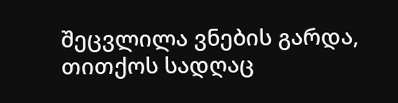შეცვლილა ვნების გარდა, თითქოს სადღაც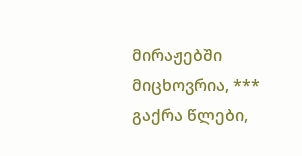მირაჟებში მიცხოვრია, *** გაქრა წლები,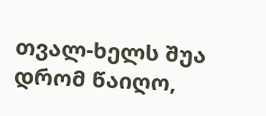თვალ-ხელს შუა დრომ წაიღო,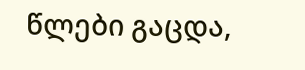წლები გაცდა,